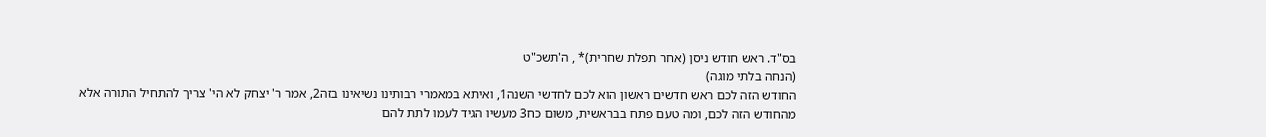בס"ד. ראש חודש ניסן (אחר תפלת שחרית)* , ה'תשכ"ט
(הנחה בלתי מוגה)
החודש הזה לכם ראש חדשים ראשון הוא לכם לחדשי השנה1, ואיתא במאמרי רבותינו נשיאינו בזה2, אמר ר' יצחק לא הי' צריך להתחיל התורה אלא מהחודש הזה לכם, ומה טעם פתח בבראשית, משום כח3 מעשיו הגיד לעמו לתת להם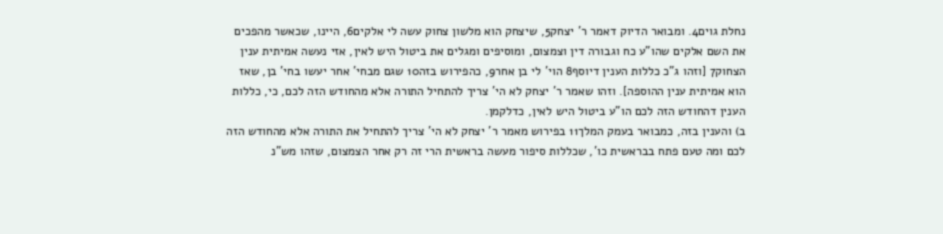נחלת גוים4. ומבואר הדיוק דאמר ר' יצחק5, שיצחק הוא מלשון צחוק עשה לי אלקים6, היינו, שכאשר מהפכים את השם אלקים שהו"ע כח וגבורה דין וצמצום, ומוסיפים ומגלים את ביטול היש לאין, אזי נעשה אמיתית ענין הצחוק7 [וזהו ג"כ כללות הענין דיוסף8 הוי' לי בן אחר9, כהפירוש בזה10 שגם מבחי' אחר יעשו בחי' בן, שאז הוא אמיתית ענין ההוספה]. וזהו שאמר ר' יצחק לא הי' צריך להתחיל התורה אלא מהחודש הזה לכם, כי, כללות הענין דהחודש הזה לכם הו"ע ביטול היש לאין, כדלקמן.
ב) והענין בזה, כמבואר בעמק המלך11 בפירוש מאמר ר' יצחק לא הי' צריך להתחיל את התורה אלא מהחודש הזה לכם ומה טעם פתח בבראשית כו', שכללות סיפור מעשה בראשית הרי זה רק אחר הצמצום, שזהו מש"נ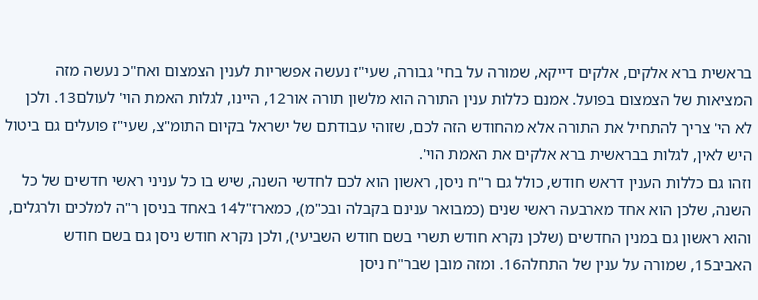בראשית ברא אלקים, אלקים דייקא, שמורה על בחי' גבורה, שעי"ז נעשה אפשריות לענין הצמצום ואח"כ נעשה מזה המציאות של הצמצום בפועל. אמנם כללות ענין התורה הוא מלשון תורה אור12, היינו, לגלות האמת הוי' לעולם13. ולכן לא הי' צריך להתחיל את התורה אלא מהחודש הזה לכם, שזוהי עבודתם של ישראל בקיום התומ"צ, שעי"ז פועלים גם ביטול היש לאין, לגלות בבראשית ברא אלקים את האמת הוי'.
וזהו גם כללות הענין דראש חודש, כולל גם ר"ח ניסן, ראשון הוא לכם לחדשי השנה, שיש בו כל עניני ראשי חדשים של כל השנה, שלכן הוא אחד מארבעה ראשי שנים (כמבואר ענינם בקבלה ובכ"מ), כמארז"ל14 באחד בניסן ר"ה למלכים ולרגלים, והוא ראשון גם במנין החדשים (שלכן נקרא חודש תשרי בשם חודש השביעי), ולכן נקרא חודש ניסן גם בשם חודש האביב15, שמורה על ענין של התחלה16. ומזה מובן שבר"ח ניסן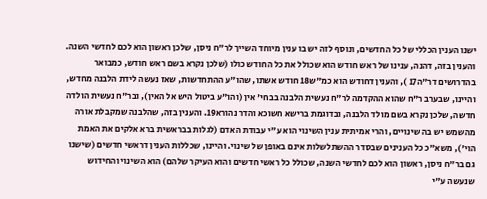ישנו הענין הכללי של כל החדשים, ונוסף לזה יש בו ענין מיוחד השייך לר"ח ניסן, שלכן ראשון הוא לכם לחדשי השנה. והענין בזה, דהנה, ענינו של ראש חודש הוא שכולל את כל החודש כולו (שלכן נקרא בשם ראש חודש, כמבואר בהדרושים דר"ה17 ), והענין דחודש הוא כמ"ש18 חודש אשתו, שהו"ע ההתחדשות, שאז נעשה לידת הלבנה מחדש, והיינו, שבערב ר"ח שהוא ההקדמה לר"ח נעשית הלבנה בבחי' אין (והו"ע ביטול היש אל האין), ובר"ח נעשית הולדה חדשה, שלכן נקרא בשם מולד הלבנה, ובדוגמת ברישא חשוכא והדר נהורא19. והענין בזה, שהלבנה שמקבלת אורה מהשמש יש בה שינויים, והרי אמיתית ענין השינוי הוא ע"י עבודת האדם (לגלות בבראשית ברא אלקים את האמת הוי'), משא"כ כל הענינים שבסדר ההשתלשלות אינם באופן של שינוי. והיינו, שכללות הענין דראשי חדשים (שישנו גם בר"ח ניסן, ראשון הוא לכם לחדשי השנה, שכולל כל ראשי חדשים והוא העיקר שלהם) הוא השינוי והחידוש שנעשה ע"י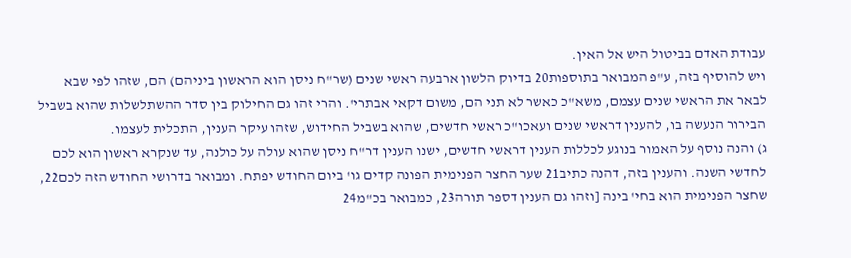עבודת האדם בביטול היש אל האין.
ויש להוסיף בזה, ע"פ המבואר בתוספות20 בדיוק הלשון ארבעה ראשי שנים (שר"ח ניסן הוא הראשון ביניהם) הם, שזהו לפי שבא לבאר את הראשי שנים עצמם, משא"כ כאשר לא תני הם, משום דקאי אבתרי'. והרי זהו גם החילוק בין סדר ההשתלשלות שהוא בשביל הבירור הנעשה בו, להענין דראשי שנים ועאכו"כ ראשי חדשים, שהוא בשביל החידוש, שזהו עיקר הענין, התכלית לעצמו.
ג) והנה נוסף על האמור בנוגע לכללות הענין דראשי חדשים, ישנו הענין דר"ח ניסן שהוא עולה על כולנה, עד שנקרא ראשון הוא לכם לחדשי השנה. והענין בזה, דהנה כתיב21 שער החצר הפנימית הפונה קדים גו' ביום החודש יפתח. ומבואר בדרושי החודש הזה לכם22, שחצר הפנימית הוא בחי' בינה [וזהו גם הענין דספר תורה23, כמבואר בכ"מ24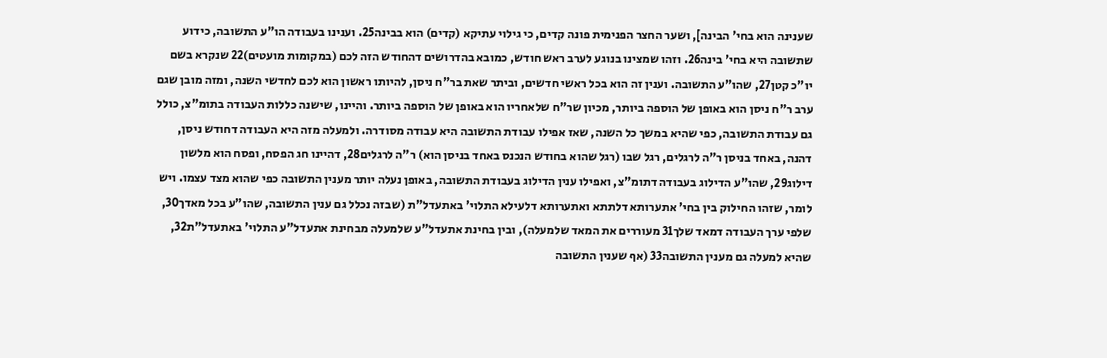שענינה הוא בחי' הבינה], ושער החצר הפנימית פונה קדים, כי גילוי עתיקא (קדים) הוא בבינה25. וענינו בעבודה הו"ע התשובה, כידוע שתשובה היא בחי' בינה26. וזהו שמצינו בנוגע לערב ראש חודש, כמובא בהדרושים דהחודש הזה לכם (במקומות מועטים)22 שנקרא בשם יו"כ קטן27, שהו"ע התשובה. וענין זה הוא בכל ראשי חדשים, וביתר שאת בר"ח ניסן, להיותו ראשון הוא לכם לחדשי השנה, ומזה מובן שגם ערב ר"ח ניסן הוא באופן של הוספה ביותר, מכיון שר"ח שלאחריו הוא באופן של הוספה ביותר. והיינו, שישנה כללות העבודה בתומ"צ, כולל גם עבודת התשובה, כפי שהיא במשך כל השנה, שאז אפילו עבודת התשובה היא עבודה מסודרה. ולמעלה מזה היא העבודה דחודש ניסן, דהנה, באחד בניסן ר"ה לרגלים, רגל שבו (רגל שהוא בחודש הנכנס באחד בניסן הוא) ר"ה לרגלים28, דהיינו חג הפסח, ופסח הוא מלשון דילוג29, שהו"ע הדילוג בעבודה דתומ"צ, ואפילו ענין הדילוג בעבודת התשובה, באופן נעלה יותר מענין התשובה כפי שהוא מצד עצמו. ויש לומר, שזהו החילוק בין בחי' אתערותא דלתתא ואתערותא דלעילא התלוי' באתעדל"ת (שבזה נכלל גם ענין התשובה, שהו"ע בכל מאדך30, שלפי ערך העבודה דמאד שלך31 מעוררים את המאד שלמעלה), ובין בחינת אתעדל"ע שלמעלה מבחינת אתעדל"ע התלוי' באתעדל"ת32, שהיא למעלה גם מענין התשובה33 (אף שענין התשובה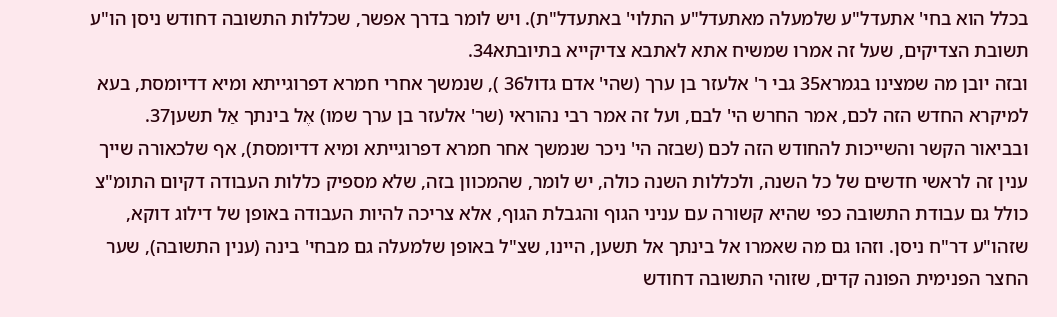בכלל הוא בחי' אתעדל"ע שלמעלה מאתעדל"ע התלוי' באתעדל"ת). ויש לומר בדרך אפשר, שכללות התשובה דחודש ניסן הו"ע תשובת הצדיקים, שעל זה אמרו שמשיח אתא לאתבא צדיקייא בתיובתא34.
ובזה יובן מה שמצינו בגמרא35 גבי ר' אלעזר בן ערך (שהי' אדם גדול36 ), שנמשך אחרי חמרא דפרוגייתא ומיא דדיומסת, בעא למיקרא החדש הזה לכם, אמר החרש הי' לבם, ועל זה אמר רבי נהוראי (שר' אלעזר בן ערך שמו) אֶל בינתך אַל תשען37. ובביאור הקשר והשייכות להחודש הזה לכם (שבזה הי' ניכר שנמשך אחר חמרא דפרוגייתא ומיא דדיומסת), אף שלכאורה שייך ענין זה לראשי חדשים של כל השנה, ולכללות השנה כולה, יש לומר, שהמכוון בזה, שלא מספיק כללות העבודה דקיום התומ"צ כולל גם עבודת התשובה כפי שהיא קשורה עם עניני הגוף והגבלת הגוף, אלא צריכה להיות העבודה באופן של דילוג דוקא, שזהו"ע דר"ח ניסן. וזהו גם מה שאמרו אל בינתך אל תשען, היינו, שצ"ל באופן שלמעלה גם מבחי' בינה (ענין התשובה), שער החצר הפנימית הפונה קדים, שזוהי התשובה דחודש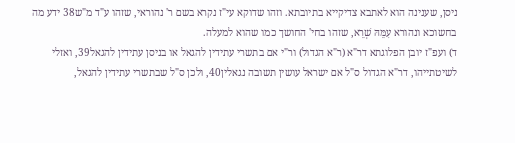ניסן, שענינה הוא לאתבא צדיקייא בתיובתא. וזהו שדוקא עי"ז נקרא בשם ר' נהוראי, שזהו ע"ד מ"ש38 ידע מה בחשוכא ונהורא עִמֵּהּ שְׁרֵא, שזהו בחי' החושך כמו שהוא למעלה.
ד) ועפ"ז יובן הפלוגתא דר"א (ר"א הגדול) ור"י אם בתשרי עתידין להגאל או בניסן עתידין להגאל39, ואזלי לשיטתייהו, דר"א הגדול ס"ל אם ישראל עושין תשובה נגאלין40, ולכן ס"ל שבתשרי עתידין להגאל,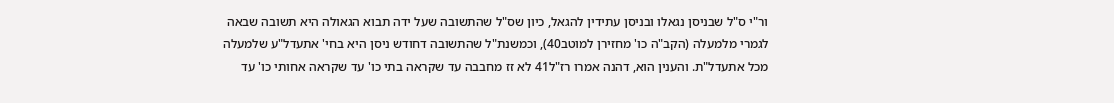ור"י ס"ל שבניסן נגאלו ובניסן עתידין להגאל, כיון שס"ל שהתשובה שעל ידה תבוא הגאולה היא תשובה שבאה לגמרי מלמעלה (הקב"ה כו' מחזירן למוטב40), וכמשנת"ל שהתשובה דחודש ניסן היא בחי' אתעדל"ע שלמעלה מכל אתעדל"ת. והענין הוא, דהנה אמרו רז"ל41 לא זז מחבבה עד שקראה בתי כו' עד שקראה אחותי כו' עד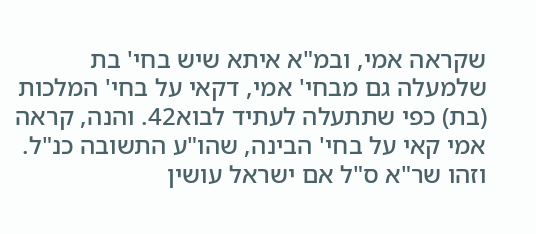שקראה אמי, ובמ"א איתא שיש בחי' בת שלמעלה גם מבחי' אמי, דקאי על בחי' המלכות (בת) כפי שתתעלה לעתיד לבוא42. והנה, קראה אמי קאי על בחי' הבינה, שהו"ע התשובה כנ"ל. וזהו שר"א ס"ל אם ישראל עושין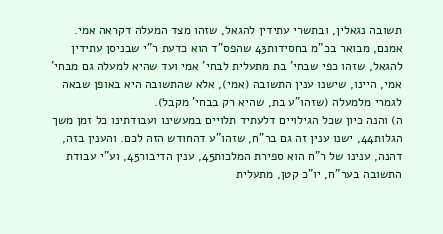תשובה נגאלין, ובתשרי עתידין להגאל, שזהו מצד המעלה דקראה אמי. אמנם, מבואר בכ"מ בחסידות43 שהפס"ד הוא כדעת ר"י שבניסן עתידין להגאל, שזהו כפי שבחי' בת מתעלית לבחי' אמי ועד שהיא למעלה גם מבחי' אמי, היינו, שישנו ענין התשובה (אמי), אלא שהתשובה היא באופן שבאה לגמרי מלמעלה (שזהו"ע בת, שהיא רק בבחי' מקבל).
ה) והנה כיון שכל הגילויים דלעתיד תלויים במעשינו ועבודתינו כל זמן משך הגלות44, ישנו ענין זה גם בר"ח, שזהו"ע דהחודש הזה לכם. והענין בזה, דהנה, ענינו של ר"ח הוא ספירת המלכות45, ענין הדיבור45, וע"י עבודת התשובה בער"ח, יו"כ קטן, מתעלית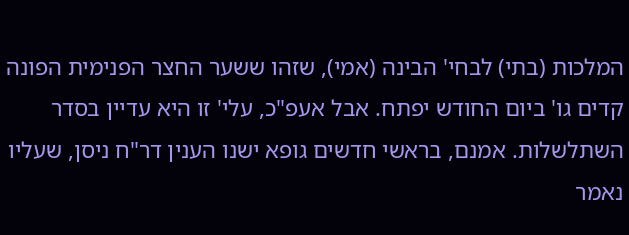המלכות (בתי) לבחי' הבינה (אמי), שזהו ששער החצר הפנימית הפונה קדים גו' ביום החודש יפתח. אבל אעפ"כ, עלי' זו היא עדיין בסדר השתלשלות. אמנם, בראשי חדשים גופא ישנו הענין דר"ח ניסן, שעליו נאמר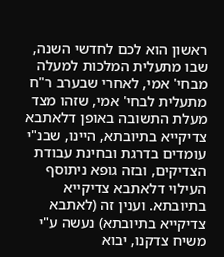ראשון הוא לכם לחדשי השנה, שבו מתעלית המלכות למעלה מבחי' אמי, לאחרי שבערב ר"ח מתעלית לבחי' אמי, שזהו מצד מעלת התשובה באופן דלאתבא צדיקייא בתיובתא, היינו, שבנ"י עומדים בדרגת ובחינת עבודת הצדיקים, ובזה גופא ניתוסף העילוי דלאתבא צדיקייא בתיובתא. וענין זה (לאתבא צדיקייא בתיובתא) נעשה ע"י משיח צדקנו, יבוא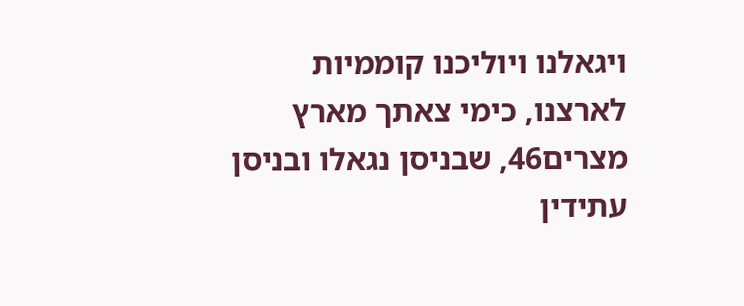ויגאלנו ויוליכנו קוממיות לארצנו, כימי צאתך מארץ מצרים46, שבניסן נגאלו ובניסן עתידין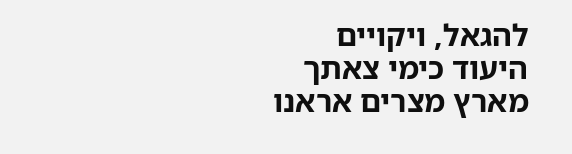להגאל, ויקויים היעוד כימי צאתך מארץ מצרים אראנו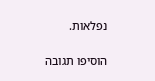נפלאות.

הוסיפו תגובה